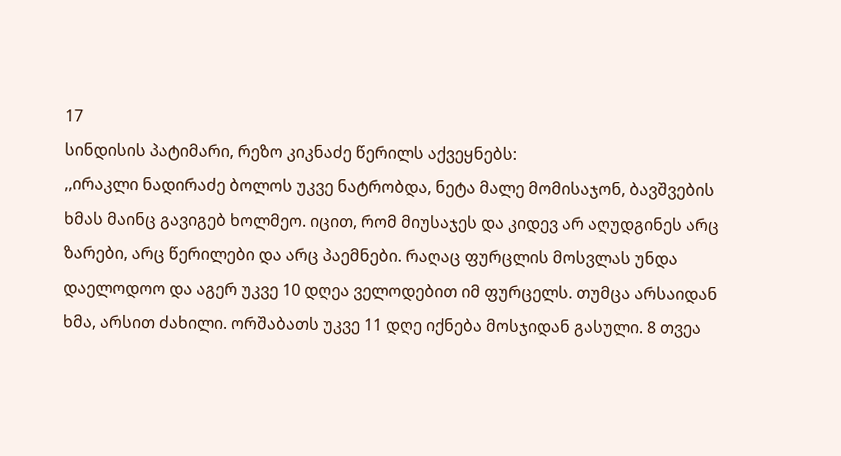17
სინდისის პატიმარი, რეზო კიკნაძე წერილს აქვეყნებს:
,,ირაკლი ნადირაძე ბოლოს უკვე ნატრობდა, ნეტა მალე მომისაჯონ, ბავშვების ხმას მაინც გავიგებ ხოლმეო. იცით, რომ მიუსაჯეს და კიდევ არ აღუდგინეს არც ზარები, არც წერილები და არც პაემნები. რაღაც ფურცლის მოსვლას უნდა დაელოდოო და აგერ უკვე 10 დღეა ველოდებით იმ ფურცელს. თუმცა არსაიდან ხმა, არსით ძახილი. ორშაბათს უკვე 11 დღე იქნება მოსჯიდან გასული. 8 თვეა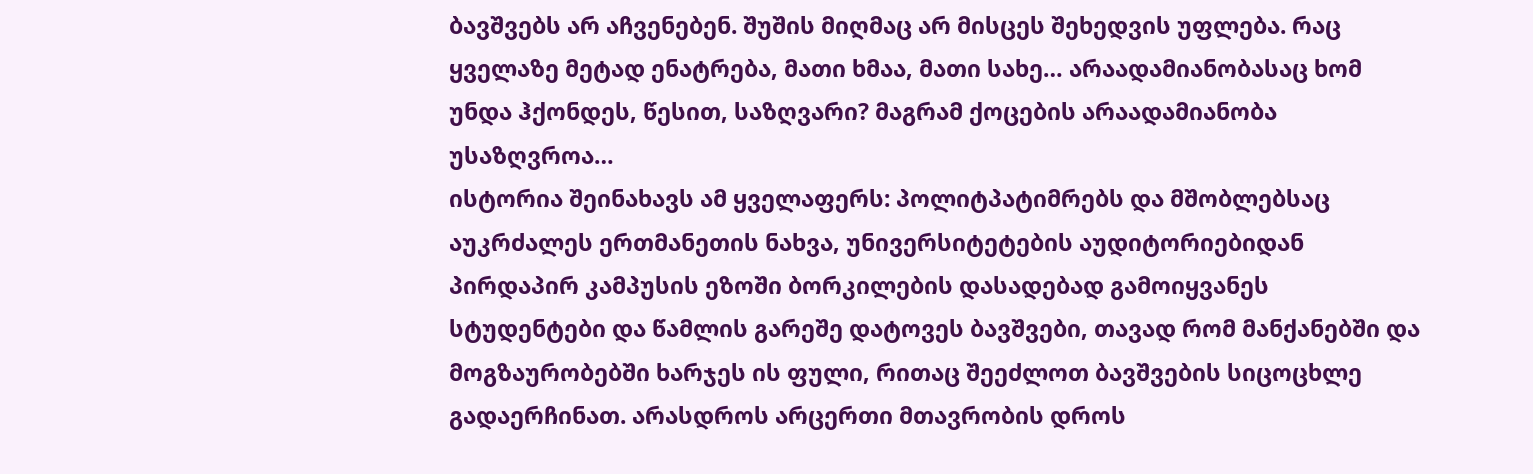ბავშვებს არ აჩვენებენ. შუშის მიღმაც არ მისცეს შეხედვის უფლება. რაც ყველაზე მეტად ენატრება, მათი ხმაა, მათი სახე… არაადამიანობასაც ხომ უნდა ჰქონდეს, წესით, საზღვარი? მაგრამ ქოცების არაადამიანობა უსაზღვროა…
ისტორია შეინახავს ამ ყველაფერს: პოლიტპატიმრებს და მშობლებსაც აუკრძალეს ერთმანეთის ნახვა, უნივერსიტეტების აუდიტორიებიდან პირდაპირ კამპუსის ეზოში ბორკილების დასადებად გამოიყვანეს სტუდენტები და წამლის გარეშე დატოვეს ბავშვები, თავად რომ მანქანებში და მოგზაურობებში ხარჯეს ის ფული, რითაც შეეძლოთ ბავშვების სიცოცხლე გადაერჩინათ. არასდროს არცერთი მთავრობის დროს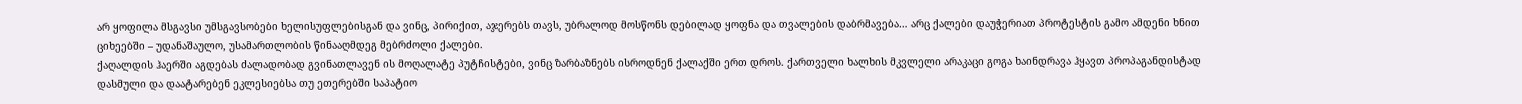არ ყოფილა მსგავსი უმსგავსობები ხელისუფლებისგან და ვინც, პირიქით, აჯერებს თავს, უბრალოდ მოსწონს დებილად ყოფნა და თვალების დაბრმავება… არც ქალები დაუჭერიათ პროტესტის გამო ამდენი ხნით ციხეებში – უდანაშაულო, უსამართლობის წინააღმდეგ მებრძოლი ქალები.
ქაღალდის ჰაერში აგდებას ძალადობად გვინათლავენ ის მოღალატე პუტჩისტები, ვინც ზარბაზნებს ისროდნენ ქალაქში ერთ დროს. ქართველი ხალხის მკვლელი არაკაცი გოგა ხაინდრავა ჰყავთ პროპაგანდისტად დასმული და დაატარებენ ეკლესიებსა თუ ეთერებში საპატიო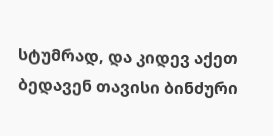სტუმრად, და კიდევ აქეთ ბედავენ თავისი ბინძური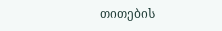თითების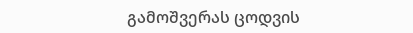გამოშვერას ცოდვის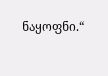ნაყოფნი.“